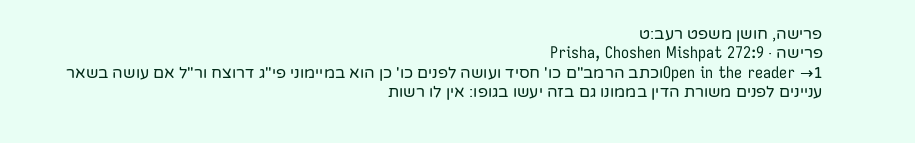פרישה, חושן משפט רעב:ט
פרישה · Prisha, Choshen Mishpat 272:9
Open in the reader →1וכתב הרמב"ם כו' חסיד ועושה לפנים כו' כן הוא במיימוני פי"ג דרוצח ור"ל אם עושה בשאר עניינים לפנים משורת הדין בממונו גם בזה יעשו בגופו: אין לו רשות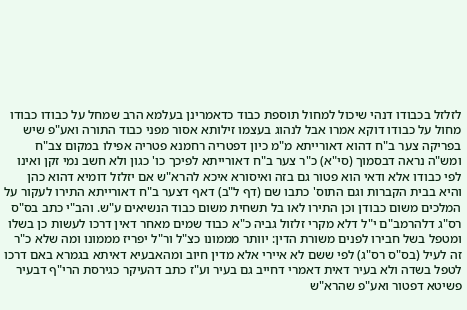לזלזל בכבודו דנהי שיכול למחול תוספת כבוד כדאמרינן בעלמא הרב שמחל על כבודו כבודו מחול על כבודו דוקא אמרו אבל לנהוג בעצמו זילותא אסור מפני כבוד התורה ואע"פ שיש בפריקה צער ב"ח דהוא דאורייתא מ"מ כיון דפטריה רחמנא פטריה אפילו במקום צב"ח ומש"ה נראה דבסמוך (סי"א) כ"ר צער ב"ח דאורייתא לפיכך כו' כגון ולא חשב נמי זקן ואינו לפי כבודו אלא ודאי הוא פטור גם בזה ואיסורא איכא להרא"ש אם יזלזל דומיא דהוא כהן והיא בבית הקברות וגם התוס' כתבו שם (דף ל"ב) דאף דצער ב"ח דאורייתא התירו לעקור על המלכים משום כבודן וכן התירו לאו בל תשחית משום כבוד הנשיאים ע"ש. והב"י כתב בס"ס רס"ג דלהרמב"ם י"ל דלא מקרי זלזול גביה כ"א כבוד שמים מאחר דאין דרכו לעשות כן בשלו ומטפל בשל חבירו לפנים משורת הדין: יוותר מממונו כצ"ל ור"ל יפריז מממונו ומה שלא כ"ר זה לעיל (בס"ס רס"ג) לפי ששם לא איירי אלא מדין חיוב ומהאבעיא דאיתא בגמרא באם דרכו לטפל בשדה ולא בעיר דאית דאמרי דחייב גם בעיר וע"ז כתב דהעיקר כגירסת הרי"ף דבעיר פשיטא דפטור ואע"פ שהרא"ש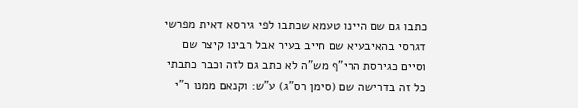כתבו גם שם היינו טעמא שכתבו לפי גירסא דאית מפרשי דגרסי בהאיבעיא שם חייב בעיר אבל רבינו קיצר שם וסיים כגירסת הרי"ף מש"ה לא כתב גם לזה וכבר כתבתי כל זה בדרישה שם (סימן רס"ג) ע"ש: וקנאם ממנו ר"י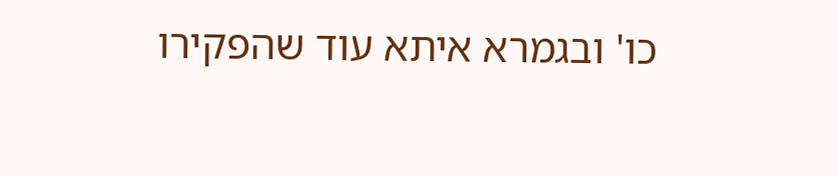כו' ובגמרא איתא עוד שהפקירו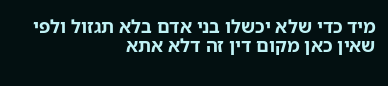מיד כדי שלא יכשלו בני אדם בלא תגזול ולפי שאין כאן מקום דין זה דלא אתא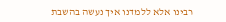רבינו אלא ללמדנו איך נעשה בהשבת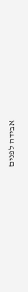אבידה לפנים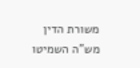משורת הדין מש"ה השמיטו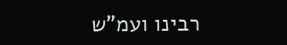רבינו ועמ"ש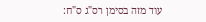עוד מזה בסימן רס"ג ס"ח: